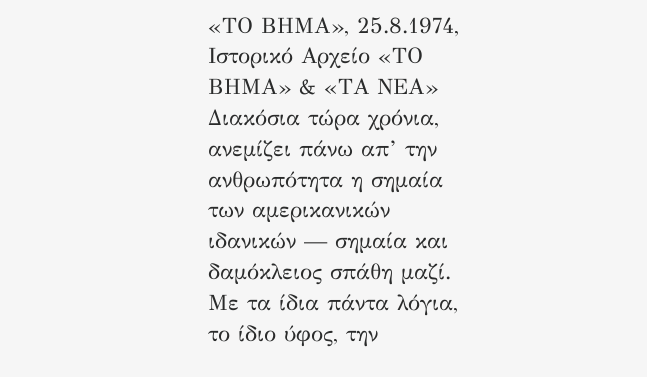«ΤΟ ΒΗΜΑ», 25.8.1974, Ιστορικό Αρχείο «ΤΟ ΒΗΜΑ» & «ΤΑ ΝΕΑ»
Διακόσια τώρα χρόνια, ανεμίζει πάνω απ’ την ανθρωπότητα η σημαία των αμερικανικών ιδανικών — σημαία και δαμόκλειος σπάθη μαζί. Με τα ίδια πάντα λόγια, το ίδιο ύφος, την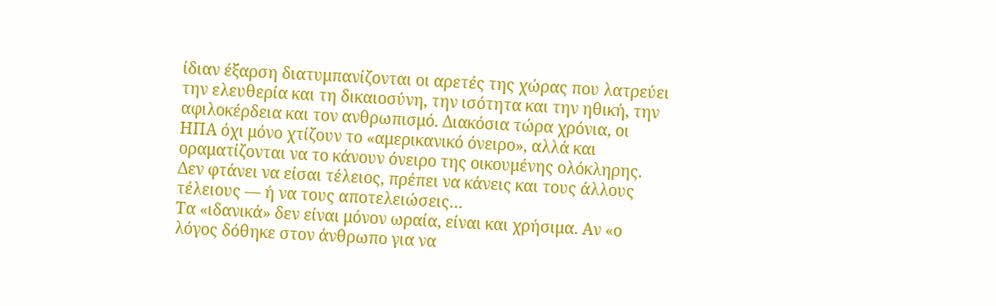ίδιαν έξαρση διατυμπανίζονται οι αρετές της χώρας που λατρεύει την ελευθερία και τη δικαιοσύνη, την ισότητα και την ηθική, την αφιλοκέρδεια και τον ανθρωπισμό. Διακόσια τώρα χρόνια, οι ΗΠΑ όχι μόνο χτίζουν το «αμερικανικό όνειρο», αλλά και οραματίζονται να το κάνουν όνειρο της οικουμένης ολόκληρης. Δεν φτάνει να είσαι τέλειος, πρέπει να κάνεις και τους άλλους τέλειους — ή να τους αποτελειώσεις…
Τα «ιδανικά» δεν είναι μόνον ωραία, είναι και χρήσιμα. Αν «ο λόγος δόθηκε στον άνθρωπο για να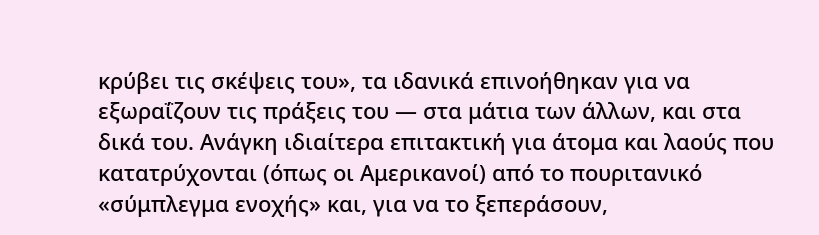κρύβει τις σκέψεις του», τα ιδανικά επινοήθηκαν για να εξωραΐζουν τις πράξεις του — στα μάτια των άλλων, και στα δικά του. Ανάγκη ιδιαίτερα επιτακτική για άτομα και λαούς που κατατρύχονται (όπως οι Αμερικανοί) από το πουριτανικό «σύμπλεγμα ενοχής» και, για να το ξεπεράσουν,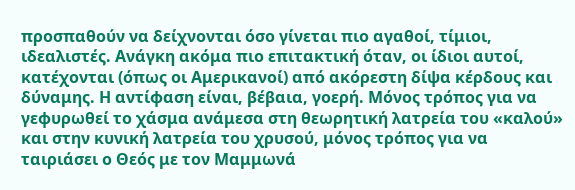προσπαθούν να δείχνονται όσο γίνεται πιο αγαθοί, τίμιοι, ιδεαλιστές. Ανάγκη ακόμα πιο επιτακτική όταν, οι ίδιοι αυτοί, κατέχονται (όπως οι Αμερικανοί) από ακόρεστη δίψα κέρδους και δύναμης. Η αντίφαση είναι, βέβαια, γοερή. Μόνος τρόπος για να γεφυρωθεί το χάσμα ανάμεσα στη θεωρητική λατρεία του «καλού» και στην κυνική λατρεία του χρυσού, μόνος τρόπος για να ταιριάσει ο Θεός με τον Μαμμωνά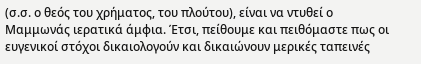(σ.σ. ο θεός του χρήματος, του πλούτου), είναι να ντυθεί ο Μαμμωνάς ιερατικά άμφια. Έτσι, πείθουμε και πειθόμαστε πως οι ευγενικοί στόχοι δικαιολογούν και δικαιώνουν μερικές ταπεινές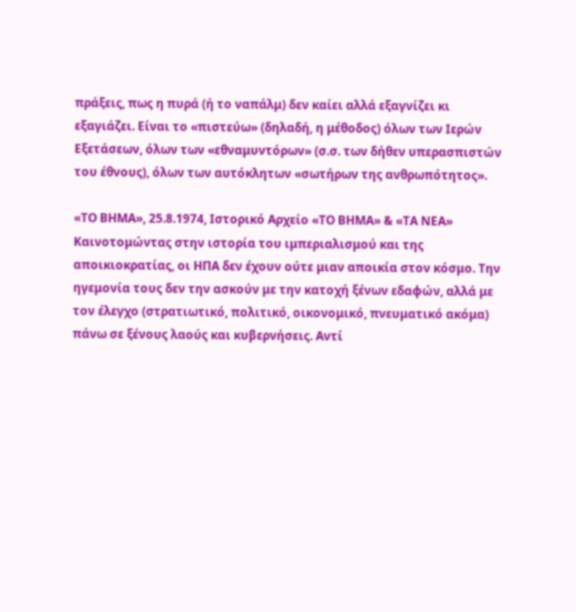πράξεις, πως η πυρά (ή το ναπάλμ) δεν καίει αλλά εξαγνίζει κι εξαγιάζει. Είναι το «πιστεύω» (δηλαδή, η μέθοδος) όλων των Ιερών Εξετάσεων, όλων των «εθναμυντόρων» (σ.σ. των δήθεν υπερασπιστών του έθνους), όλων των αυτόκλητων «σωτήρων της ανθρωπότητος».

«ΤΟ ΒΗΜΑ», 25.8.1974, Ιστορικό Αρχείο «ΤΟ ΒΗΜΑ» & «ΤΑ ΝΕΑ»
Καινοτομώντας στην ιστορία του ιμπεριαλισμού και της αποικιοκρατίας, οι ΗΠΑ δεν έχουν ούτε μιαν αποικία στον κόσμο. Την ηγεμονία τους δεν την ασκούν με την κατοχή ξένων εδαφών, αλλά με τον έλεγχο (στρατιωτικό, πολιτικό, οικονομικό, πνευματικό ακόμα) πάνω σε ξένους λαούς και κυβερνήσεις. Αντί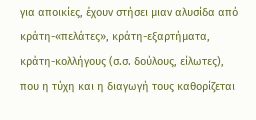για αποικίες, έχουν στήσει μιαν αλυσίδα από κράτη-«πελάτες», κράτη-εξαρτήματα, κράτη-κολλήγους (σ.σ. δούλους, είλωτες), που η τύχη και η διαγωγή τους καθορίζεται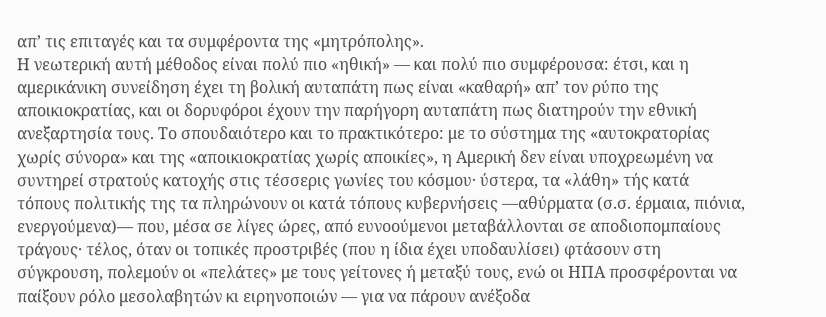απ’ τις επιταγές και τα συμφέροντα της «μητρόπολης».
Η νεωτερική αυτή μέθοδος είναι πολύ πιο «ηθική» — και πολύ πιο συμφέρουσα: έτσι, και η αμερικάνικη συνείδηση έχει τη βολική αυταπάτη πως είναι «καθαρή» απ’ τον ρύπο της αποικιοκρατίας, και οι δορυφόροι έχουν την παρήγορη αυταπάτη πως διατηρούν την εθνική ανεξαρτησία τους. Το σπουδαιότερο και το πρακτικότερο: με το σύστημα της «αυτοκρατορίας χωρίς σύνορα» και της «αποικιοκρατίας χωρίς αποικίες», η Αμερική δεν είναι υποχρεωμένη να συντηρεί στρατούς κατοχής στις τέσσερις γωνίες του κόσμου· ύστερα, τα «λάθη» τής κατά τόπους πολιτικής της τα πληρώνουν οι κατά τόπους κυβερνήσεις —αθύρματα (σ.σ. έρμαια, πιόνια, ενεργούμενα)— που, μέσα σε λίγες ώρες, από ευνοούμενοι μεταβάλλονται σε αποδιοπομπαίους τράγους· τέλος, όταν οι τοπικές προστριβές (που η ίδια έχει υποδαυλίσει) φτάσουν στη σύγκρουση, πολεμούν οι «πελάτες» με τους γείτονες ή μεταξύ τους, ενώ οι ΗΠΑ προσφέρονται να παίξουν ρόλο μεσολαβητών κι ειρηνοποιών — για να πάρουν ανέξοδα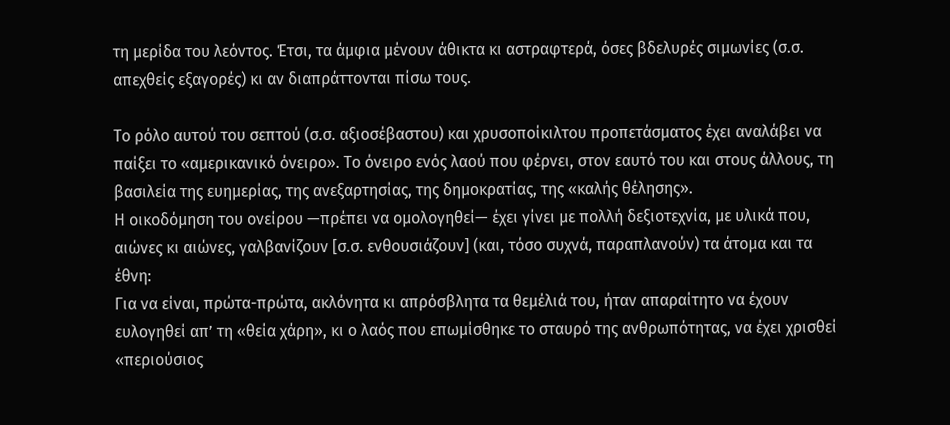τη μερίδα του λεόντος. Έτσι, τα άμφια μένουν άθικτα κι αστραφτερά, όσες βδελυρές σιμωνίες (σ.σ. απεχθείς εξαγορές) κι αν διαπράττονται πίσω τους.

Το ρόλο αυτού του σεπτού (σ.σ. αξιοσέβαστου) και χρυσοποίκιλτου προπετάσματος έχει αναλάβει να παίξει το «αμερικανικό όνειρο». Το όνειρο ενός λαού που φέρνει, στον εαυτό του και στους άλλους, τη βασιλεία της ευημερίας, της ανεξαρτησίας, της δημοκρατίας, της «καλής θέλησης».
Η οικοδόμηση του ονείρου —πρέπει να ομολογηθεί— έχει γίνει με πολλή δεξιοτεχνία, με υλικά που, αιώνες κι αιώνες, γαλβανίζουν [σ.σ. ενθουσιάζουν] (και, τόσο συχνά, παραπλανούν) τα άτομα και τα έθνη:
Για να είναι, πρώτα-πρώτα, ακλόνητα κι απρόσβλητα τα θεμέλιά του, ήταν απαραίτητο να έχουν ευλογηθεί απ’ τη «θεία χάρη», κι ο λαός που επωμίσθηκε το σταυρό της ανθρωπότητας, να έχει χρισθεί «περιούσιος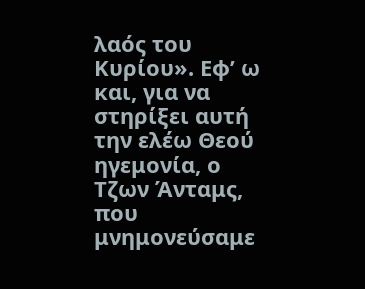λαός του Κυρίου». Εφ’ ω και, για να στηρίξει αυτή την ελέω Θεού ηγεμονία, ο Τζων Άνταμς, που μνημονεύσαμε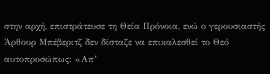στην αρχή, επιστράτευσε τη Θεία Πρόνοια, ενώ ο γερουσιαστής Άρθουρ Μπέβεριτζ δεν δίσταζε να επικαλεσθεί το Θεό αυτοπροσώπως: «Απ’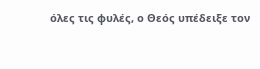όλες τις φυλές, ο Θεός υπέδειξε τον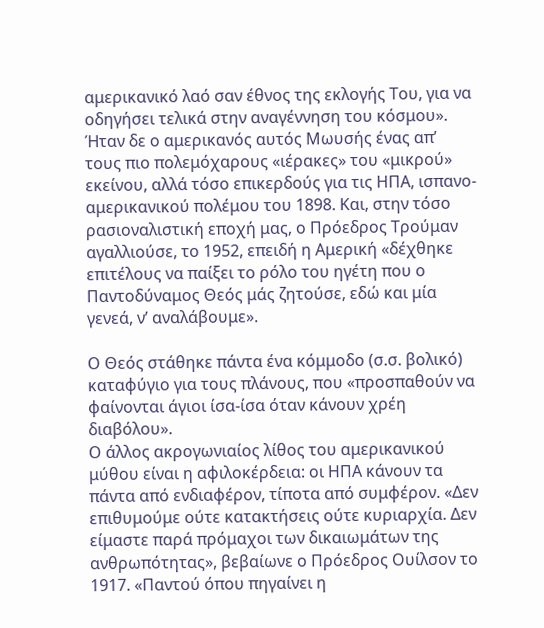αμερικανικό λαό σαν έθνος της εκλογής Του, για να οδηγήσει τελικά στην αναγέννηση του κόσμου». Ήταν δε ο αμερικανός αυτός Μωυσής ένας απ’ τους πιο πολεμόχαρους «ιέρακες» του «μικρού» εκείνου, αλλά τόσο επικερδούς για τις ΗΠΑ, ισπανο-αμερικανικού πολέμου του 1898. Και, στην τόσο ρασιοναλιστική εποχή μας, ο Πρόεδρος Τρούμαν αγαλλιούσε, το 1952, επειδή η Αμερική «δέχθηκε επιτέλους να παίξει το ρόλο του ηγέτη που ο Παντοδύναμος Θεός μάς ζητούσε, εδώ και μία γενεά, ν’ αναλάβουμε».

Ο Θεός στάθηκε πάντα ένα κόμμοδο (σ.σ. βολικό) καταφύγιο για τους πλάνους, που «προσπαθούν να φαίνονται άγιοι ίσα-ίσα όταν κάνουν χρέη διαβόλου».
Ο άλλος ακρογωνιαίος λίθος του αμερικανικού μύθου είναι η αφιλοκέρδεια: οι ΗΠΑ κάνουν τα πάντα από ενδιαφέρον, τίποτα από συμφέρον. «Δεν επιθυμούμε ούτε κατακτήσεις ούτε κυριαρχία. Δεν είμαστε παρά πρόμαχοι των δικαιωμάτων της ανθρωπότητας», βεβαίωνε ο Πρόεδρος Ουίλσον το 1917. «Παντού όπου πηγαίνει η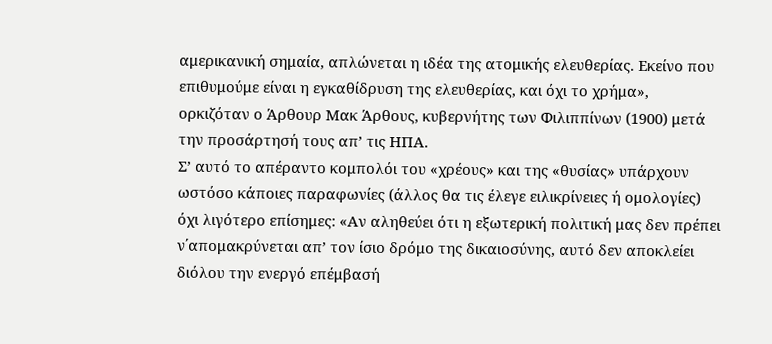αμερικανική σημαία, απλώνεται η ιδέα της ατομικής ελευθερίας. Εκείνο που επιθυμούμε είναι η εγκαθίδρυση της ελευθερίας, και όχι το χρήμα», ορκιζόταν ο Άρθουρ Μακ Άρθους, κυβερνήτης των Φιλιππίνων (1900) μετά την προσάρτησή τους απ’ τις ΗΠΑ.
Σ’ αυτό το απέραντο κομπολόι του «χρέους» και της «θυσίας» υπάρχουν ωστόσο κάποιες παραφωνίες (άλλος θα τις έλεγε ειλικρίνειες ή ομολογίες) όχι λιγότερο επίσημες: «Αν αληθεύει ότι η εξωτερική πολιτική μας δεν πρέπει ν΄απομακρύνεται απ’ τον ίσιο δρόμο της δικαιοσύνης, αυτό δεν αποκλείει διόλου την ενεργό επέμβασή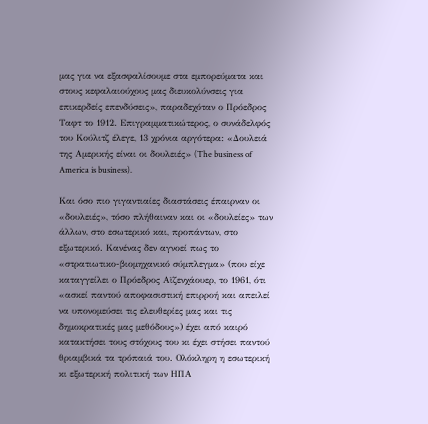μας για να εξασφαλίσουμε στα εμπορεύματα και στους κεφαλαιούχους μας διευκολύνσεις για επικερδείς επενδύσεις», παραδεχόταν ο Πρόεδρος Ταφτ το 1912. Επιγραμματικώτερος, ο συνάδελφός του Κούλιτζ έλεγε, 13 χρόνια αργότερα: «Δουλειά της Αμερικής είναι οι δουλειές» (The business of America is business).

Και όσο πιο γιγαντιαίες διαστάσεις έπαιρναν οι «δουλειές», τόσο πλήθαιναν και οι «δουλείες» των άλλων, στο εσωτερικό και, προπάντων, στο εξωτερικό. Κανένας δεν αγνοεί πως το «στρατιωτικο-βιομηχανικό σύμπλεγμα» (που είχε καταγγείλει ο Πρόεδρος Αϊζενχάουερ, το 1961, ότι «ασκεί παντού αποφασιστική επιρροή και απειλεί να υπονομεύσει τις ελευθερίες μας και τις δημοκρατικές μας μεθόδους») έχει από καιρό κατακτήσει τους στόχους του κι έχει στήσει παντού θριαμβικά τα τρόπαιά του. Ολόκληρη η εσωτερική κι εξωτερική πολιτική των ΗΠΑ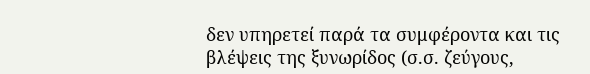δεν υπηρετεί παρά τα συμφέροντα και τις βλέψεις της ξυνωρίδος (σ.σ. ζεύγους,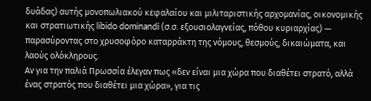δυάδας) αυτής μονοπωλιακού κεφαλαίου και μιλιταριστικής αρχομανίας, οικονομικής και στρατιωτικής libido dominandi (σ.σ. εξουσιολαγνείας, πόθου κυριαρχίας) — παρασύροντας στο χρυσοφόρο καταρράκτη της νόμους, θεσμούς, δικαιώματα, και λαούς ολόκληρους.
Αν για την παλιά Πρωσσία έλεγαν πως «δεν είναι μια χώρα που διαθέτει στρατό, αλλά ένας στρατός που διαθέτει μια χώρα», για τις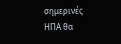σημερινές ΗΠΑ θα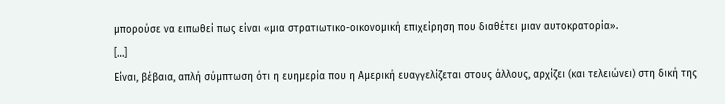μπορούσε να ειπωθεί πως είναι «μια στρατιωτικο-οικονομική επιχείρηση που διαθέτει μιαν αυτοκρατορία».
[…]
Είναι, βέβαια, απλή σύμπτωση ότι η ευημερία που η Αμερική ευαγγελίζεται στους άλλους, αρχίζει (και τελειώνει) στη δική της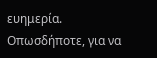ευημερία.
Οπωσδήποτε, για να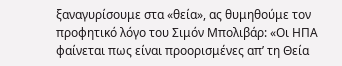ξαναγυρίσουμε στα «θεία», ας θυμηθούμε τον προφητικό λόγο του Σιμόν Μπολιβάρ: «Οι ΗΠΑ φαίνεται πως είναι προορισμένες απ’ τη Θεία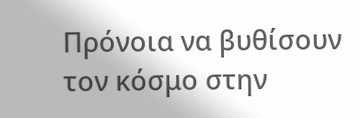Πρόνοια να βυθίσουν τον κόσμο στην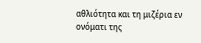αθλιότητα και τη μιζέρια εν ονόματι της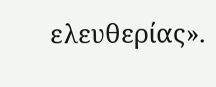ελευθερίας».